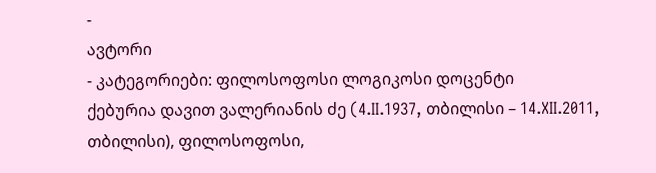-
ავტორი
- კატეგორიები: ფილოსოფოსი ლოგიკოსი დოცენტი
ქებურია დავით ვალერიანის ძე (4.II.1937, თბილისი – 14.XII.2011, თბილისი), ფილოსოფოსი,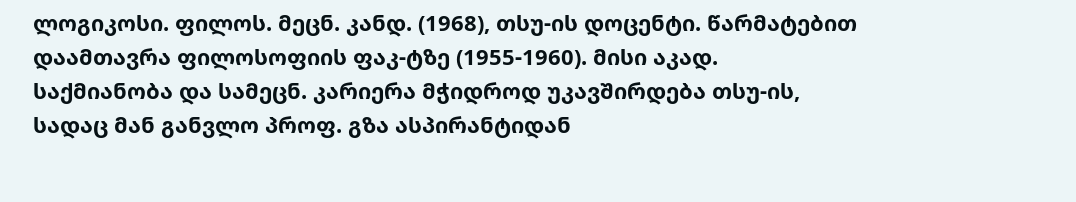ლოგიკოსი. ფილოს. მეცნ. კანდ. (1968), თსუ-ის დოცენტი. წარმატებით დაამთავრა ფილოსოფიის ფაკ-ტზე (1955-1960). მისი აკად. საქმიანობა და სამეცნ. კარიერა მჭიდროდ უკავშირდება თსუ-ის, სადაც მან განვლო პროფ. გზა ასპირანტიდან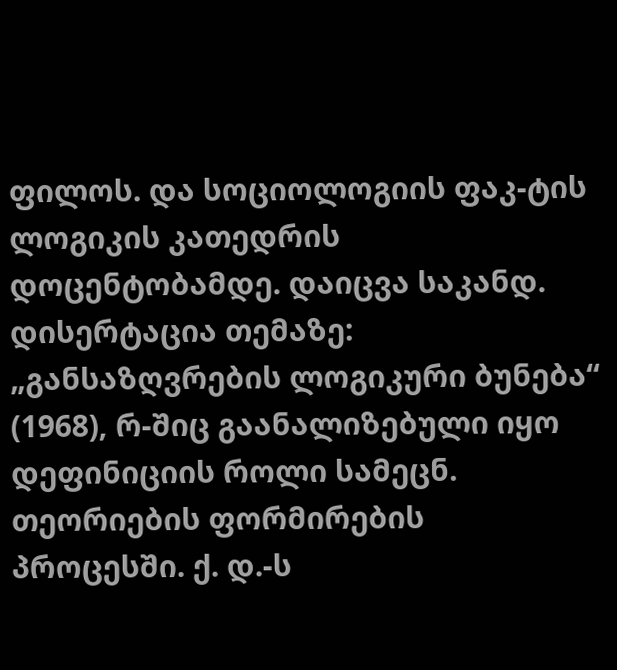ფილოს. და სოციოლოგიის ფაკ-ტის ლოგიკის კათედრის დოცენტობამდე. დაიცვა საკანდ. დისერტაცია თემაზე: „განსაზღვრების ლოგიკური ბუნება“ (1968), რ-შიც გაანალიზებული იყო დეფინიციის როლი სამეცნ. თეორიების ფორმირების პროცესში. ქ. დ.-ს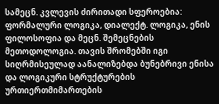სამეცნ. კვლევის ძირითადი სფეროებია: ფორმალური ლოგიკა, დიალექტ. ლოგიკა, ენის ფილოსოფია და მეცნ. შემეცნების მეთოდოლოგია. თავის შრომებში იგი სიღრმისეულად აანალიზებდა ბუნებრივი ენისა და ლოგიკური სტრუქტურების ურთიერთმიმართების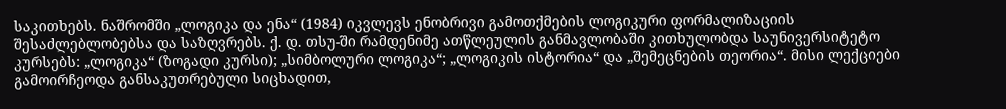საკითხებს. ნაშრომში „ლოგიკა და ენა“ (1984) იკვლევს ენობრივი გამოთქმების ლოგიკური ფორმალიზაციის შესაძლებლობებსა და საზღვრებს. ქ. დ. თსუ-ში რამდენიმე ათწლეულის განმავლობაში კითხულობდა საუნივერსიტეტო კურსებს: „ლოგიკა“ (ზოგადი კურსი); „სიმბოლური ლოგიკა“; „ლოგიკის ისტორია“ და „შემეცნების თეორია“. მისი ლექციები გამოირჩეოდა განსაკუთრებული სიცხადით,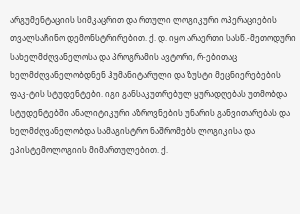არგუმენტაციის სიმკაცრით და რთული ლოგიკური ოპერაციების თვალსაჩინო დემონსტრირებით. ქ. დ. იყო არაერთი სასწ.-მეთოდური სახელმძღვანელოსა და პროგრამის ავტორი, რ-ებითაც ხელმძღვანელობდნენ ჰუმანიტარული და ზუსტი მეცნიერებების ფაკ-ტის სტუდენტები. იგი განსაკუთრებულ ყურადღებას უთმობდა სტუდენტებში ანალიტიკური აზროვნების უნარის განვითარებას და ხელმძღვანელობდა სამაგისტრო ნაშრომებს ლოგიკისა და ეპისტემოლოგიის მიმართულებით. ქ.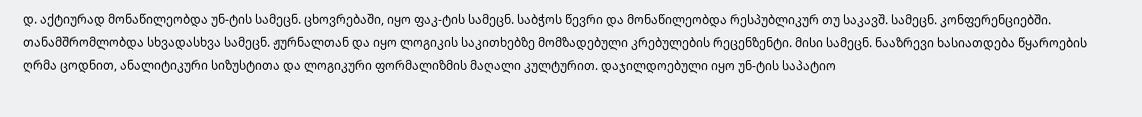დ. აქტიურად მონაწილეობდა უნ-ტის სამეცნ. ცხოვრებაში, იყო ფაკ-ტის სამეცნ. საბჭოს წევრი და მონაწილეობდა რესპუბლიკურ თუ საკავშ. სამეცნ. კონფერენციებში. თანამშრომლობდა სხვადასხვა სამეცნ. ჟურნალთან და იყო ლოგიკის საკითხებზე მომზადებული კრებულების რეცენზენტი. მისი სამეცნ. ნააზრევი ხასიათდება წყაროების ღრმა ცოდნით, ანალიტიკური სიზუსტითა და ლოგიკური ფორმალიზმის მაღალი კულტურით. დაჯილდოებული იყო უნ-ტის საპატიო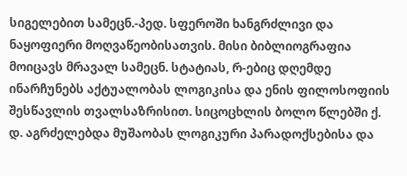სიგელებით სამეცნ.-პედ. სფეროში ხანგრძლივი და ნაყოფიერი მოღვაწეობისათვის. მისი ბიბლიოგრაფია მოიცავს მრავალ სამეცნ. სტატიას, რ-ებიც დღემდე ინარჩუნებს აქტუალობას ლოგიკისა და ენის ფილოსოფიის შესწავლის თვალსაზრისით. სიცოცხლის ბოლო წლებში ქ. დ. აგრძელებდა მუშაობას ლოგიკური პარადოქსებისა და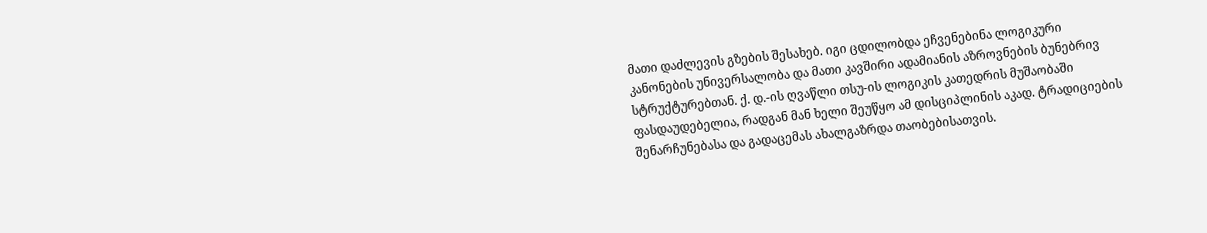მათი დაძლევის გზების შესახებ. იგი ცდილობდა ეჩვენებინა ლოგიკური კანონების უნივერსალობა და მათი კავშირი ადამიანის აზროვნების ბუნებრივ სტრუქტურებთან. ქ. დ.-ის ღვაწლი თსუ-ის ლოგიკის კათედრის მუშაობაში ფასდაუდებელია, რადგან მან ხელი შეუწყო ამ დისციპლინის აკად. ტრადიციების შენარჩუნებასა და გადაცემას ახალგაზრდა თაობებისათვის.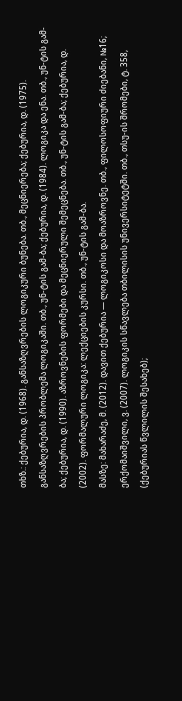თხზ.: ქებურია, დ. (1968). განსაზღვრების ლოგიკური ბუნება. თბ., მეცნიერება; ქებურია, დ. (1975). განსაზღვრების პრობლემა ლოგიკაში. თბ., უნ-ტის გამ-ბა; ქებურია, დ. (1984). ლოგიკა და ენა. თბ., უნ-ტის გამ-ბა; ქებურია, დ. (1990). აზროვნების ფორმები და მეცნიერული შემეცნება. თბ., უნ-ტის გამ-ბა; ქებურია, დ. (2002). ფორმალური ლოგიკა: ლექციების კურსი. თბ., უნ-ტის გამ-ბა.
მასზე: მახარაძე, მ. (2012). დავით ქებურია — ლოგიკოსი და მოაზროვნე. თბ., ფილოსოფიური ძიებანი, №16; ერქომაიშვილი, ვ. (2007). ლოგიკის სწავლება თბილისის უნივერსიტეტში. თბ., თსუ-ის შრომები, ტ. 358, (ქებურიას წვლილის შესახებ);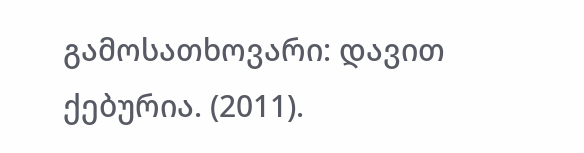გამოსათხოვარი: დავით ქებურია. (2011).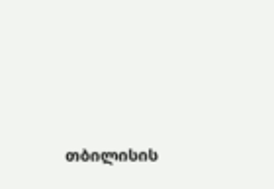თბილისის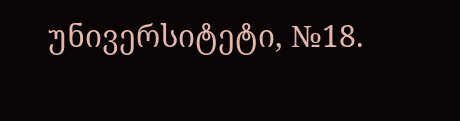უნივერსიტეტი, №18.